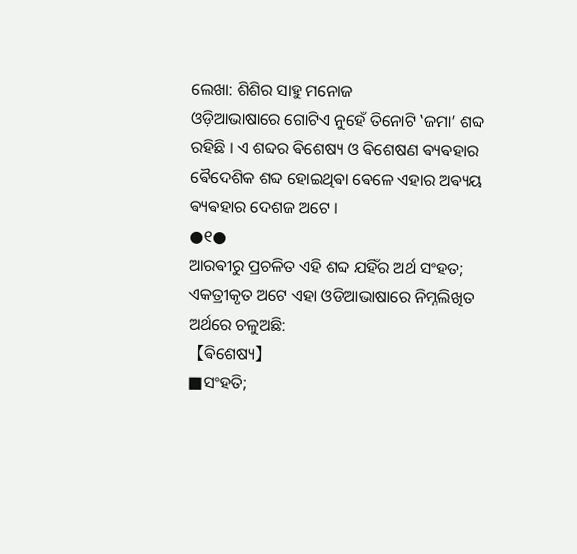ଲେଖା: ଶିଶିର ସାହୁ ମନୋଜ
ଓଡ଼ିଆଭାଷାରେ ଗୋଟିଏ ନୁହେଁ ତିନୋଟି ‛ଜମା’ ଶବ୍ଦ ରହିଛି । ଏ ଶବ୍ଦର ଵିଶେଷ୍ୟ ଓ ଵିଶେଷଣ ଵ୍ୟଵହାର ଵୈଦେଶିକ ଶବ୍ଦ ହୋଇଥିଵା ଵେଳେ ଏହାର ଅଵ୍ୟୟ ଵ୍ୟଵହାର ଦେଶଜ ଅଟେ ।
●୧●
ଆରଵୀରୁ ପ୍ରଚଳିତ ଏହି ଶବ୍ଦ ଯହିଁର ଅର୍ଥ ସଂହତ; ଏକତ୍ରୀକୃତ ଅଟେ ଏହା ଓଡିଆଭାଷାରେ ନିମ୍ନଲିଖିତ ଅର୍ଥରେ ଚଳୁଅଛି:
【ଵିଶେଷ୍ୟ】
■ସଂହତି;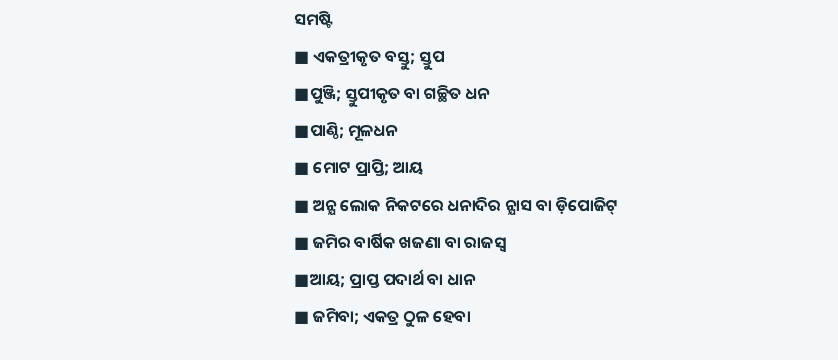ସମଷ୍ଟି
■ ଏକତ୍ରୀକୃତ ବସ୍ତୁ; ସ୍ତୁପ
■ପୁଞ୍ଜି; ସ୍ତୁପୀକୃତ ବା ଗଚ୍ଛିତ ଧନ
■ପାଣ୍ଠି; ମୂଳଧନ
■ ମୋଟ ପ୍ରାପ୍ତି; ଆୟ
■ ଅନ୍ଯ ଲୋକ ନିକଟରେ ଧନାଦିର ନ୍ଯାସ ବା ଡ଼ିପୋଜିଟ୍
■ ଜମିର ବାର୍ଷିକ ଖଜଣା ବା ରାଜସ୍ବ
■ଆୟ; ପ୍ରାପ୍ତ ପଦାର୍ଥ ବା ଧାନ
■ ଜମିବା; ଏକତ୍ର ଠୁଳ ହେବା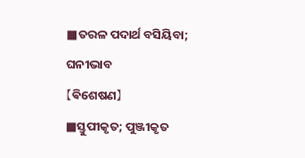■ତରଳ ପଦାର୍ଥ ବସିୟିବା; ଘନୀଭାବ
【ଵିଶେଷଣ】
■ସ୍ତୁପୀକୃତ; ପୁଞ୍ଜୀକୃତ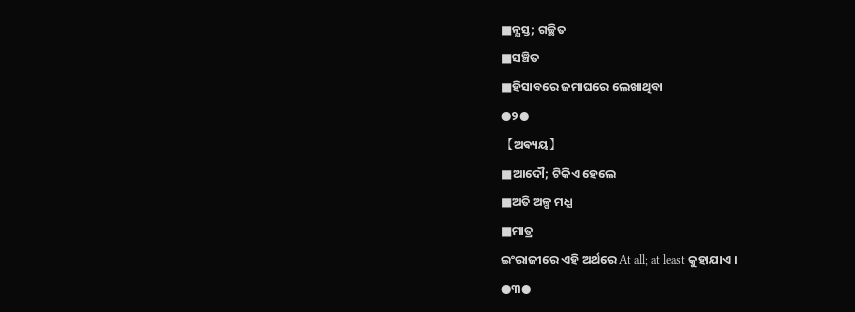■ନ୍ଯସ୍ତ; ଗଚ୍ଛିତ
■ସଞ୍ଚିତ
■ହିସାବରେ ଜମାଘରେ ଲେଖାଥିବା
●୨●
【ଅଵ୍ୟୟ】
■ଆଦୌ; ଟିକିଏ ହେଲେ
■ଅତି ଅଳ୍ପ ମଧ୍ଯ
■ମାତ୍ର
ଇଂରାଜୀରେ ଏହି ଅର୍ଥରେ At all; at least କୁହାଯାଏ ।
●୩●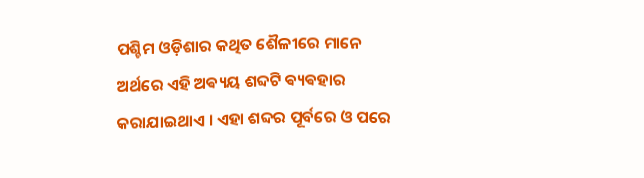ପଶ୍ଚିମ ଓଡ଼ିଶାର କଥିତ ଶୈଳୀରେ ମାନେ ଅର୍ଥରେ ଏହି ଅଵ୍ୟୟ ଶବ୍ଦଟି ଵ୍ୟଵହାର କରାଯାଇଥାଏ । ଏହା ଶବ୍ଦର ପୂର୍ବରେ ଓ ପରେ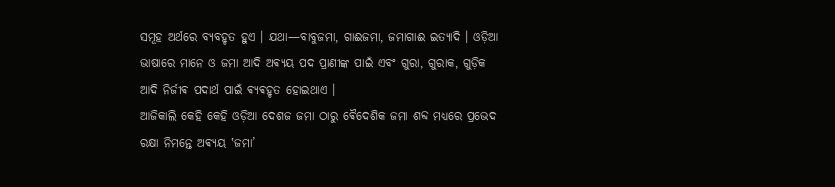ସମୂହ ଅର୍ଥରେ ବ୍ଯବହୃତ ହୁଏ । ଯଥା—ବାବୁଜମା, ଗାଈଜମା, ଜମାଗାଈ ଇତ୍ଯାଦି । ଓଡ଼ିଆ ଭାଷାରେ ମାନେ ଓ ଜମା ଆଦି ଅଵ୍ୟୟ ପଦ ପ୍ରାଣୀଙ୍କ ପାଇଁ ଏବଂ ଗୁରା, ଗୁରାକ, ଗୁଡ଼ିକ ଆଦି ନିର୍ଜୀଵ ପଦାର୍ଥ ପାଇଁ ଵ୍ୟଵହୃତ ହୋଇଥାଏ ।
ଆଜିକାଲି କେହି କେହି ଓଡ଼ିଆ ଦେଶଜ ଜମା ଠାରୁ ଵୈଦେଶିକ ଜମା ଶବ୍ଦ ମଧ୍ୟରେ ପ୍ରଭେଦ ରକ୍ଷା ନିମନ୍ତେ ଅଵ୍ୟୟ ‛ଜମା’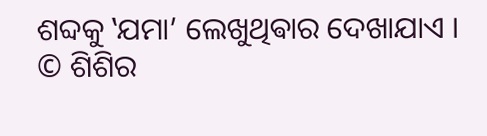ଶବ୍ଦକୁ ‛ଯମା’ ଲେଖୁଥିଵାର ଦେଖାଯାଏ ।
© ଶିଶିର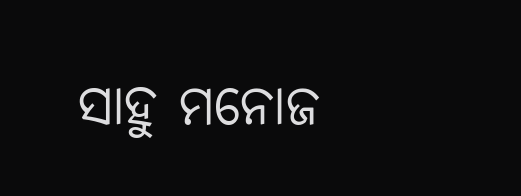ସାହୁ ମନୋଜ